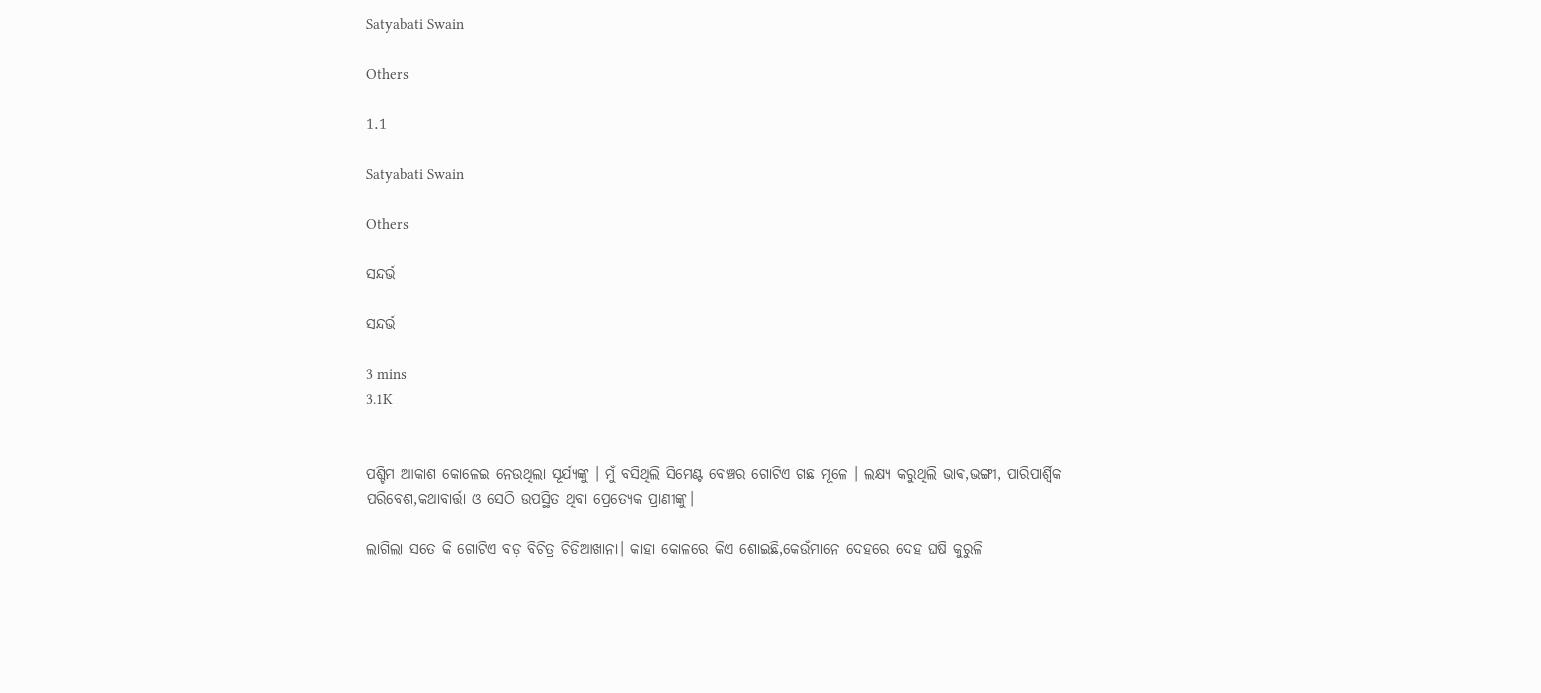Satyabati Swain

Others

1.1

Satyabati Swain

Others

ସନ୍ଦର୍ଭ

ସନ୍ଦର୍ଭ

3 mins
3.1K


ପଶ୍ଚିମ ଆକାଶ କୋଳେଇ ନେଉଥିଲା ସୂର୍ଯ୍ୟଙ୍କୁ । ମୁଁ ବସିଥିଲି ସିମେଣ୍ଟ ବେଞ୍ଚର ଗୋଟିଏ ଗଛ ମୂଳେ । ଲକ୍ଷ୍ୟ କରୁଥିଲି ଭାଵ,ଭଙ୍ଗୀ, ପାରିପାର୍ଶ୍ବିକ ପରିବେଶ,କଥାବାର୍ତ୍ତା ଓ ସେଠି ଉପସ୍ଥିତ ଥିବା ପ୍ରେତ୍ୟେକ ପ୍ରାଣୀଙ୍କୁ।

ଲାଗିଲା ସତେ କି ଗୋଟିଏ ବଡ଼ ବିଚିତ୍ର ଚିଡିଆଖାନା। କାହା କୋଳରେ କିଏ ଶୋଇଛି,କେଉଁମାନେ ଦେହରେ ଦେହ ଘଷି କୁରୁଳି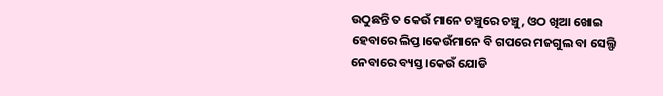ଉଠୁଛନ୍ତି ତ କେଉଁ ମାନେ ଚଞ୍ଚୁରେ ଚଞ୍ଚୁ, ଓଠ ଖିଆ ଖୋଇ ହେବାରେ ଲିପ୍ତ।କେଉଁମାନେ ବି ଗପରେ ମଜଗୁଲ ବା ସେଲ୍ଫି ନେବାରେ ବ୍ୟସ୍ତ।କେଉଁ ଯୋଡି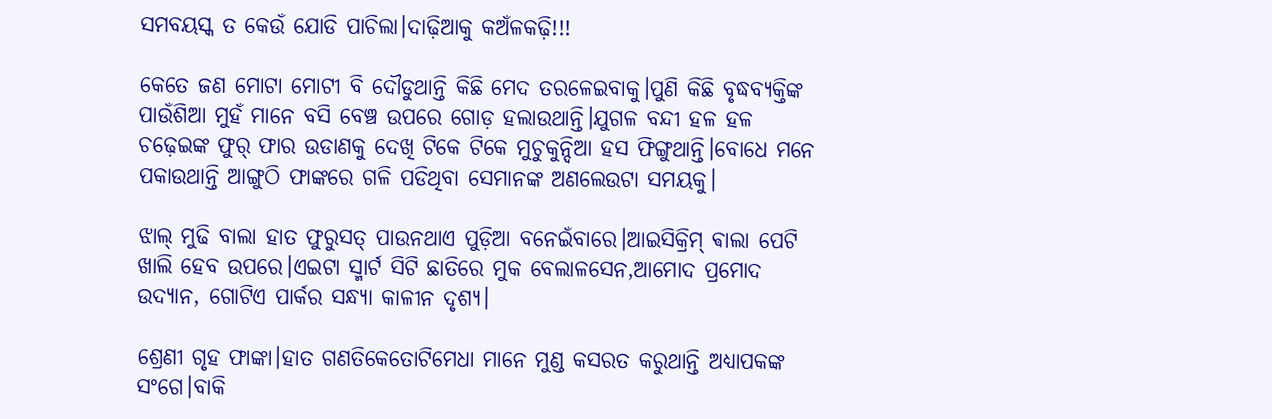ସମବୟସ୍କ ତ କେଉଁ ଯୋଡି ପାଚିଲା।ଦାଢ଼ିଆକୁ କଅଁଳକଢ଼ି!!!

କେତେ ଜଣ ମୋଟା ମୋଟୀ ବି ଦୌଡୁଥାନ୍ତି କିଛି ମେଦ ତରଳେଇବାକୁ।ପୁଣି କିଛି ବୃଦ୍ଧବ୍ୟକ୍ତିଙ୍କ ପାଉଁଶିଆ ମୁହଁ ମାନେ ବସି ବେଞ୍ଚ ଉପରେ ଗୋଡ଼ ହଲାଉଥାନ୍ତି।ଯୁଗଳ ବନ୍ଦୀ ହଳ ହଳ ଚଢ଼େଇଙ୍କ ଫୁର୍ ଫାର ଉଡାଣକୁ ଦେଖି ଟିକେ ଟିକେ ମୁଚୁକୁନ୍ଦିଆ ହସ ଫିଙ୍ଗୁଥାନ୍ତି।ବୋଧେ ମନେ ପକାଉଥାନ୍ତି ଆଙ୍ଗୁଠି ଫାଙ୍କରେ ଗଳି ପଡିଥିବା ସେମାନଙ୍କ ଅଣଲେଉଟା ସମୟକୁ।

ଝାଲ୍ ମୁଢି ବାଲା ହାତ ଫୁରୁସତ୍ ପାଉନଥାଏ ପୁଡ଼ିଆ ବନେଇଁବାରେ।ଆଇସିକ୍ରିମ୍ ଵାଲା ପେଟି ଖାଲି ହେବ ଉପରେ।ଏଇଟା ସ୍ମାର୍ଟ ସିଟି ଛାତିରେ ମୁକ ବେଲାଳସେନ,ଆମୋଦ ପ୍ରମୋଦ ଉଦ୍ୟାନ, ଗୋଟିଏ ପାର୍କର ସନ୍ଧ୍ୟା କାଳୀନ ଦୃଶ୍ୟ।

ଶ୍ରେଣୀ ଗୃହ ଫାଙ୍କା।ହାତ ଗଣତିକେତୋଟିମେଧା ମାନେ ମୁଣ୍ଡ କସରତ କରୁଥାନ୍ତି ଅଧ୍ୟାପକଙ୍କ ସଂଗେ।ବାକି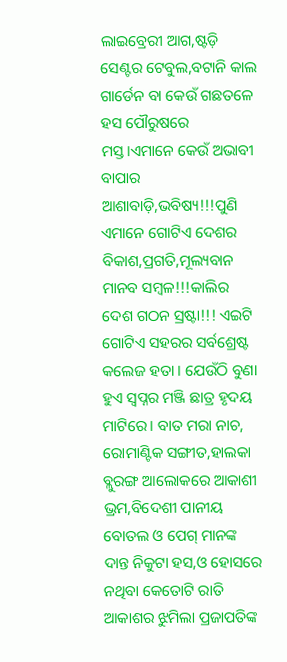ଲାଇବ୍ରେରୀ ଆଗ,ଷ୍ଟଡ଼ି ସେଣ୍ଟର ଟେବୁଲ,ବଟାନି କାଲ ଗାର୍ଡେନ ବା କେଉଁ ଗଛତଳେ ହସ ପୌରୁଷରେ ମସ୍ତ।ଏମାନେ କେଉଁ ଅଭାବୀ ବାପାର ଆଶାବାଡ଼ି,ଭବିଷ୍ୟ!!!ପୁଣି ଏମାନେ ଗୋଟିଏ ଦେଶର ବିକାଶ,ପ୍ରଗତି,ମୂଲ୍ୟବାନ ମାନବ ସମ୍ବଳ!!!କାଲିର ଦେଶ ଗଠନ ସ୍ରଷ୍ଟା!!! ଏଇଟି ଗୋଟିଏ ସହରର ସର୍ବଶ୍ରେଷ୍ଟ କଲେଜ ହତା । ଯେଉଁଠି ବୁଣା ହୁଏ ସ୍ବପ୍ନର ମଞ୍ଜି ଛାତ୍ର ହୃଦୟ ମାଟିରେ। ବାତ ମରା ନାଚ, ରୋମାଣ୍ଟିକ ସଙ୍ଗୀତ,ହାଲକା ବ୍ଲୁରଙ୍ଗ ଆଲୋକରେ ଆକାଶୀ ଭ୍ରମ,ବିଦେଶୀ ପାନୀୟ ବୋତଲ ଓ ପେଗ୍ ମାନଙ୍କ ଦାନ୍ତ ନିକୁଟା ହସ,ଓ ହୋସରେ ନଥିବା କେତୋଟି ରାତି ଆକାଶର ଝୁମିଲା ପ୍ରଜାପତିଙ୍କ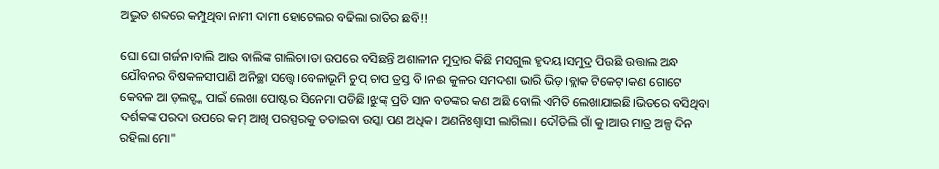ଅଦ୍ଭୁତ ଶବ୍ଦରେ କମ୍ପୁଥିବା ନାମୀ ଦାମୀ ହୋଟେଲର ବଢିଲା ରାତିର ଛବି!!

ଘୋ ଘୋ ଗର୍ଜନ।ବାଲି ଆଉ ବାଲିଙ୍କ ଗାଲିଚା।ତା ଉପରେ ବସିଛନ୍ତି ଅଶାଳୀନ ମୁଦ୍ରାର କିଛି ମସଗୁଲ ହୃଦୟ।ସମୁଦ୍ର ପିଉଛି ଉତ୍ତାଲ ଅନ୍ଧ ଯୌବନର ବିଷକଳସୀପାଣି ଅନିଚ୍ଛା ସତ୍ତ୍ୱେ।ବେଳାଭୂମି ଚୁପ୍ ଚାପ ତ୍ରସ୍ତ ବି।ନଈ କୁଳର ସମଦଶା ଭାରି ଭିଡ଼।ବ୍ଲାକ ଟିକେଟ୍।କଣ ଗୋଟେ କେବଳ ଆ ଡ଼ଲଟ୍ଙ୍କ ପାଇଁ ଲେଖା ପୋଷ୍ଟର ସିନେମା ପଡିଛି।ଝୁଙ୍କ୍ ପ୍ରତି ସାନ ବଡଙ୍କର କଣ ଅଛି ବୋଲି ଏମିତି ଲେଖାଯାଇଛି।ଭିତରେ ବସିଥିବା ଦର୍ଶକଙ୍କ ପରଦା ଉପରେ କମ୍ ଆଖି ପରସ୍ପରକୁ ତତାଇବା ଉସ୍କା ପଣ ଅଧିକ। ଅଣନିଃଶ୍ଵାସୀ ଲାଗିଲା। ଦୌଡିଲି ଗାଁ କୁ।ଆଉ ମାତ୍ର ଅଳ୍ପ ଦିନ ରହିଲା ମୋ"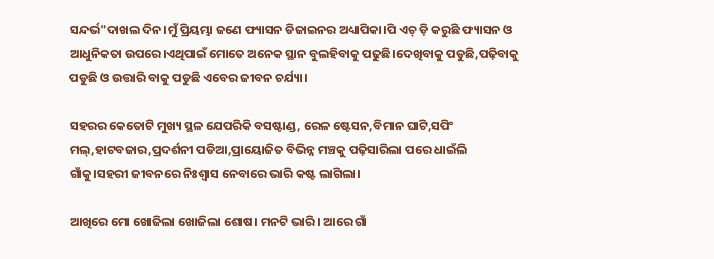ସନ୍ଦର୍ଭ"ଦାଖଲ ଦିନ।ମୁଁ ପ୍ରିୟମ୍ଭା ଜଣେ ଫ୍ୟାସନ ଡିଜାଇନର ଅଧ୍ୟାପିକା।ପି ଏଚ୍ ଡ଼ି କରୁଛି ଫ୍ୟାସନ ଓ ଆଧୁନିକତା ଉପରେ।ଏଥିପାଇଁ ମୋତେ ଅନେକ ସ୍ଥାନ ବୁଲହିବାକୁ ପଢୁଛି।ଦେଖିବାକୁ ପଡୁଛି,ପଢ଼ିବାକୁ ପଡୁଛି ଓ ଉତ୍ତାରି ବାକୁ ପଡୁଛି ଏବେର ଜୀବନ ଚର୍ଯ୍ୟା।

ସହରର କେତୋଟି ମୁଖ୍ୟ ସ୍ଥଳ ଯେପରିକି ବସଷ୍ଟାଣ୍ଡ, ରେଳ ଷ୍ଟେସନ,ବିମାନ ଘାଟି,ସପିଂ ମଲ୍,ହାଟବଜାର,ପ୍ରଦର୍ଶନୀ ପଡିଆ,ପ୍ରାୟୋଜିତ ବିଭିନ୍ନ ମଞ୍ଚକୁ ପଢ଼ିସାରିଲା ପରେ ଧାଇଁଲି ଗାଁକୁ।ସହରୀ ଜୀବନରେ ନିଃଶ୍ୱାସ ନେବାରେ ଭାରି କଷ୍ଟ ଲାଗିଲା।

ଆଖିରେ ମୋ ଖୋଜିଲା ଖୋଜିଲା ଶୋଷ। ମନଟି ଭାରି । ଆରେ ଗାଁ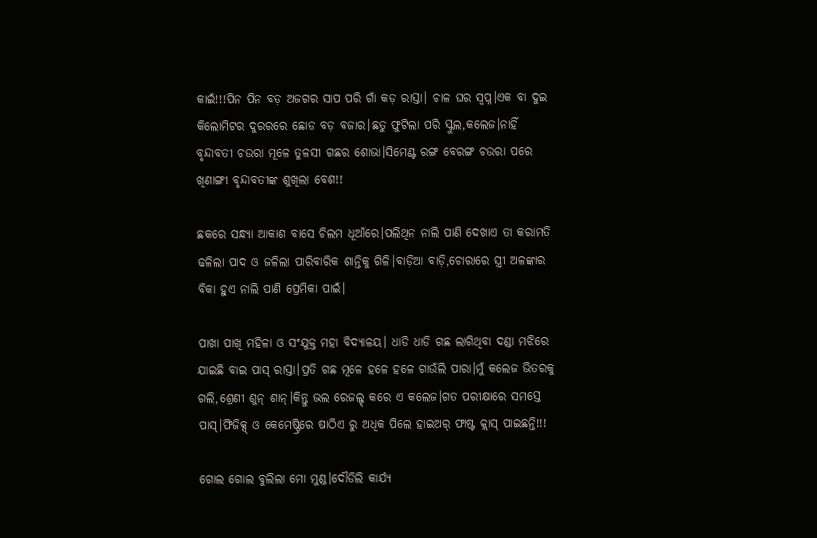କାଇଁ!!!ପିନ ପିନ ବଡ଼ ଅଜଗର ସାପ ପରି ଗାଁ କଡ଼ ରାସ୍ତା। ଚାଳ ଘର ସ୍ୱପ୍ନ।ଏକ ବା ଦୁଇ କିଲୋମିଟର ଦୁରରରେ ଛୋଡ ବଡ଼ ବଜାର।ଛତୁ ଫୁଟିଲା ପରି ସ୍କୁଲ,କଲେଜ।ନାହିଁ ବୃନ୍ଦାବତୀ ଚଉରା ମୂଳେ ତୁଳସୀ ଗଛର ଶୋଭା।ସିମେଣ୍ଟ ରଙ୍ଗ ବେରଙ୍ଗ ଚଉରା ପରେ ଖିଣାଙ୍ଗୀ ବୃନ୍ଦାବତୀଙ୍କ ଶୁଖିଲା ବେଶ!!

ଛକରେ ସନ୍ଧ୍ୟା ଆକାଶ ବାସେ ଚିଲମ ଧୂଆଁରେ।ପଲିଥିନ ନାଲି ପାଣି ଦେଖାଏ ତା କରାମତି ଢଳିଲା ପାଦ ଓ ଜଳିଲା ପାରିବାରିକ ଶାନ୍ତିକୁ ଗିଳି।ବାଡ଼ିଆ ବାଡ଼ି,ଚୋରାରେ ସ୍ତ୍ରୀ ଅଳଙ୍କାର ବିକା ହୁଏ ନାଲି ପାଣି ପ୍ରେମିକା ପାଇଁ।

ପାଖା ପାଖି ମହିଳା ଓ ସଂଯୁକ୍ତ ମହା ବିଦ୍ୟାଳୟ। ଧାଡି ଧାଡି ଗଛ ଲାଗିଥିବା ଦଣ୍ଡା ମଝିରେ ଯାଇଛି ବାଇ ପାସ୍ ରାସ୍ତା।ପ୍ରତି ଗଛ ମୂଳେ ହଳେ ହଳେ ଗାଉଁଲି ପାରା।ମୁଁ କଲେଜ ଭିତରକୁ ଗଲି,ଶ୍ରେଣୀ ଶୁନ୍ ଶାନ୍।କିନ୍ତୁ ଭଲ ରେଜଲ୍ଟ୍ କରେ ଏ କଲେଜ।ଗତ ପରୀକ୍ଷାରେ ସମସ୍ତେ ପାସ୍।ଫିଜିକ୍ସ୍ ଓ କେମେଷ୍ଟ୍ରିରେ ଷାଠିଏ ରୁ ଅଧିକ ପିଲେ ହାଇଅର୍ ଫାଷ୍ଟ କ୍ଲାସ୍ ପାଇଛନ୍ତି!!!

ଗୋଲ ଗୋଲ ବୁଲିଲା ମୋ ମୁଣ୍ଡ।ଦୌଡିଲି କାର୍ଯ୍ୟ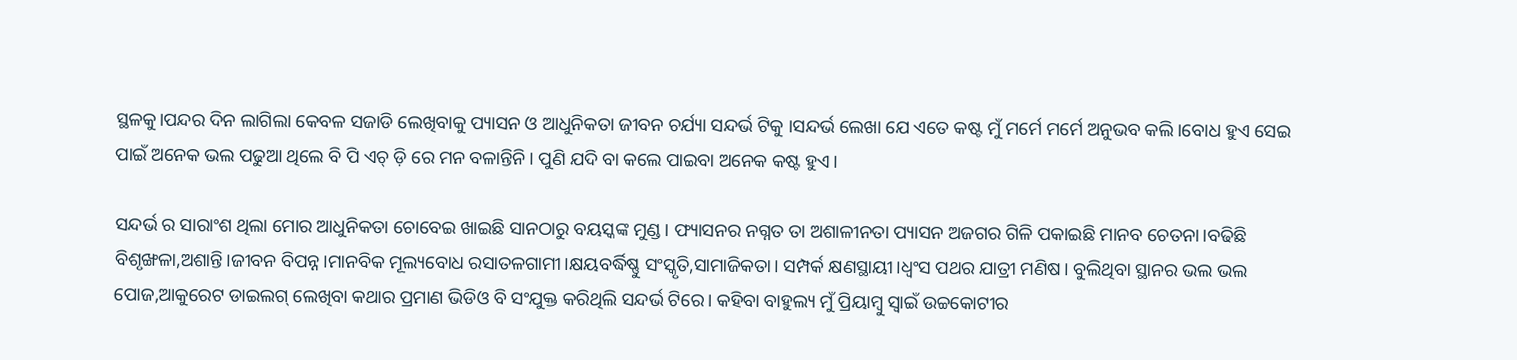ସ୍ଥଳକୁ।ପନ୍ଦର ଦିନ ଲାଗିଲା କେବଳ ସଜାଡି ଲେଖିବାକୁ ପ୍ୟାସନ ଓ ଆଧୁନିକତା ଜୀବନ ଚର୍ଯ୍ୟା ସନ୍ଦର୍ଭ ଟିକୁ ।ସନ୍ଦର୍ଭ ଲେଖା ଯେ ଏତେ କଷ୍ଟ ମୁଁ ମର୍ମେ ମର୍ମେ ଅନୁଭବ କଲି।ବୋଧ ହୁଏ ସେଇ ପାଇଁ ଅନେକ ଭଲ ପଢୁଆ ଥିଲେ ବି ପି ଏଚ୍ ଡ଼ି ରେ ମନ ବଳାନ୍ତିନି। ପୁଣି ଯଦି ବା କଲେ ପାଇବା ଅନେକ କଷ୍ଟ ହୁଏ।

ସନ୍ଦର୍ଭ ର ସାରାଂଶ ଥିଲା ମୋର ଆଧୁନିକତା ଚୋବେଇ ଖାଇଛି ସାନଠାରୁ ବୟସ୍କଙ୍କ ମୁଣ୍ଡ। ଫ୍ୟାସନର ନଗ୍ନତ ତା ଅଶାଳୀନତା ପ୍ୟାସନ ଅଜଗର ଗିଳି ପକାଇଛି ମାନବ ଚେତନା।ବଢିଛି ବିଶୃଙ୍ଖଳା,ଅଶାନ୍ତି।ଜୀବନ ବିପନ୍ନ।ମାନବିକ ମୂଲ୍ୟବୋଧ ରସାତଳଗାମୀ।କ୍ଷୟବର୍ଦ୍ଧିଷ୍ଣୁ ସଂସ୍କୃତି,ସାମାଜିକତା। ସମ୍ପର୍କ କ୍ଷଣସ୍ଥାୟୀ।ଧ୍ୱଂସ ପଥର ଯାତ୍ରୀ ମଣିଷ। ବୁଲିଥିବା ସ୍ଥାନର ଭଲ ଭଲ ପୋଜ,ଆକୁରେଟ ଡାଇଲଗ୍ ଲେଖିବା କଥାର ପ୍ରମାଣ ଭିଡିଓ ବି ସଂଯୁକ୍ତ କରିଥିଲି ସନ୍ଦର୍ଭ ଟିରେ। କହିବା ବାହୁଲ୍ୟ ମୁଁ ପ୍ରିୟାମ୍ବୁ ସ୍ଵାଇଁ ଉଚ୍ଚକୋଟୀର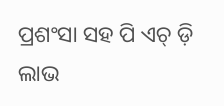ପ୍ରଶଂସା ସହ ପି ଏଚ୍ ଡ଼ି ଲାଭ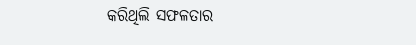କରିଥିଲି ସଫଳତାର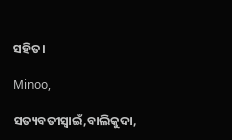ସହିତ।

Minoo,

ସତ୍ୟବତୀସ୍ବାଇଁ,ବାଲିକୁଦା,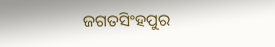ଜଗତସିଂହପୁର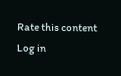Rate this content
Log in